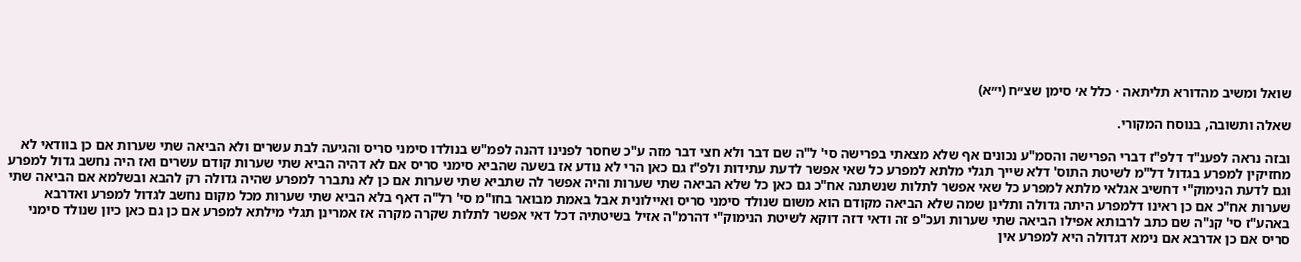שואל ומשיב מהדורא תליתאה · כלל א׳ סימן שצ״ח (י״א)

שאלה ותשובה, בנוסח המקורי.

ובזה נראה לפענ"ד דלפ"ז דברי הפרישה והסמ"ע נכונים אף שלא מצאתי בפרישה סי' ל"ה שם דבר ולא חצי דבר מזה ע"כ שחסר לפנינו דהנה לפמ"ש בנולדו סימני סריס והגיעה לבת עשרים ולא הביאה שתי שערות אם כן בוודאי לא מחזיקין למפרע בגדול דל"מ לשיטת התוס' דלא שייך תגלי מלתא למפרע כל שאי אפשר לדעת עתידות ולפ"ז גם כאן הרי לא נודע אז בשעה שהביא סימני סריס אם לא דהיה הביא שתי שערות קודם עשרים ואז היה נחשב גדול למפרע וגם לדעת הנימוק"י דחשיב אגלאי מלתא למפרע כל שאי אפשר לתלות שנשתנה אח"כ גם כאן כל שלא הביאה שתי שערות והיה אפשר לה שתביא שתי שערות אם כן לא נתברר למפרע שהיה גדולה רק להבא ובשלמא אם הביאה שתי שערות אח"כ אם כן ראינו דלמפרע היתה גדולה ותלינן שמה שלא הביאה מקודם הוא משום שנולד סימני סריס ואיילונית אבל באמת מבואר בחו"מ סי' רל"ה דאף בלא הביא שתי שערות מכל מקום נחשב לגדול למפרע ואדרבא באהע"ז סי' קנ"ה שם כתב לרבותא אפילו הביאה שתי שערות ועכ"פ זה ודאי דזה דוקא לשיטת הנימוק"י דהרמ"ה אזיל בשיטתיה דכל דאי אפשר לתלות שקרה מקרה אז אמרינן תגלי מילתא למפרע אם כן גם כאן כיון שנולד סימני סריס אם כן אדרבא אם נימא דגדולה היא למפרע אין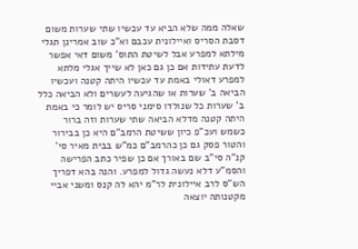שאלה ממה שלא הביא עד עכשיו שתי שערות משום דסבת הסריס ואיילונית עכבם וא"כ שוב אמרינן תגלי מילתא למפרע אבל לשיטת התוס' משום דאי אפשר לדעת עתידות אם כן גם כאן לא שייך אגלי מלתא למפרע דאולי באמת עד עכשיו היתה קטנה ועכשיו הביאה ב' שערות או שהגיעה לעשרים ולא הביאה כלל ב' שערות כל שנולדו סימני סריס יש לומר כי באמת היתה קטנה מדלא הביאה שתי שערות וזה ברור כשמש ועכ"פ כיון ששיטת הרמב"ם היא כן בבירור והטור פסק גם כן כהרמב"ם כמ"ש בבית מאיר סי' קנ"ה סי"ב שם באורך אם כן שפיר כתב הפרישה והסמ"ע דלא נעשה גדול למפרע. והנה בהא דפריך הש"ס לרב איילונית לר"מ יהא לה קנס ומשני אביי מקטנותה יוצאה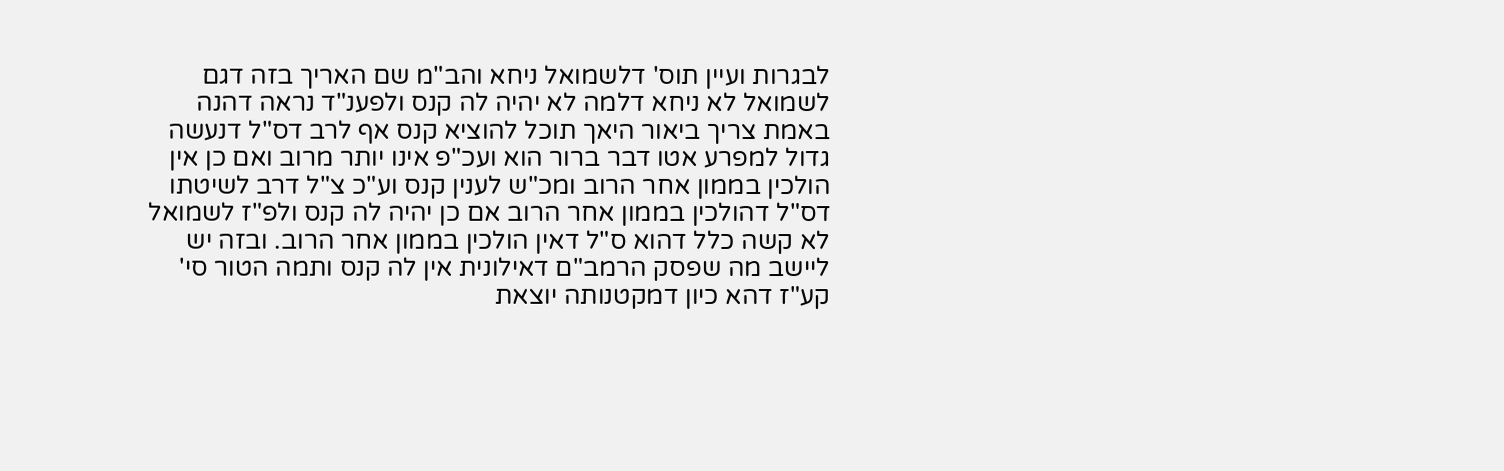לבגרות ועיין תוס' דלשמואל ניחא והב"מ שם האריך בזה דגם לשמואל לא ניחא דלמה לא יהיה לה קנס ולפענ"ד נראה דהנה באמת צריך ביאור היאך תוכל להוציא קנס אף לרב דס"ל דנעשה גדול למפרע אטו דבר ברור הוא ועכ"פ אינו יותר מרוב ואם כן אין הולכין בממון אחר הרוב ומכ"ש לענין קנס וע"כ צ"ל דרב לשיטתו דס"ל דהולכין בממון אחר הרוב אם כן יהיה לה קנס ולפ"ז לשמואל לא קשה כלל דהוא ס"ל דאין הולכין בממון אחר הרוב. ובזה יש ליישב מה שפסק הרמב"ם דאילונית אין לה קנס ותמה הטור סי' קע"ז דהא כיון דמקטנותה יוצאת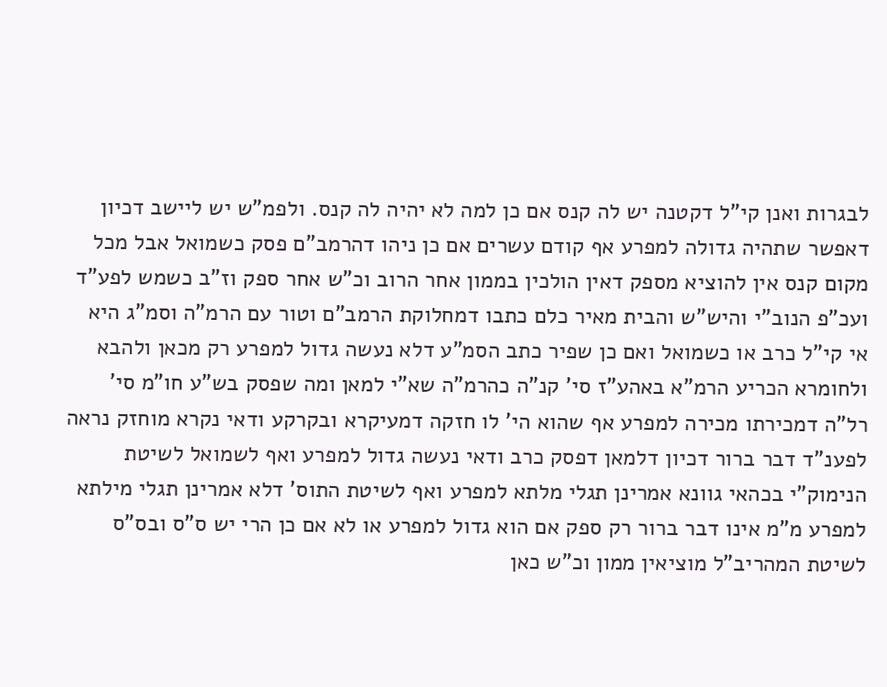לבגרות ואנן קי"ל דקטנה יש לה קנס אם כן למה לא יהיה לה קנס. ולפמ"ש יש ליישב דכיון דאפשר שתהיה גדולה למפרע אף קודם עשרים אם כן ניהו דהרמב"ם פסק כשמואל אבל מכל מקום קנס אין להוציא מספק דאין הולכין בממון אחר הרוב וכ"ש אחר ספק וז"ב כשמש לפע"ד ועכ"פ הנוב"י והיש"ש והבית מאיר כלם כתבו דמחלוקת הרמב"ם וטור עם הרמ"ה וסמ"ג היא אי קי"ל כרב או כשמואל ואם כן שפיר כתב הסמ"ע דלא נעשה גדול למפרע רק מכאן ולהבא ולחומרא הכריע הרמ"א באהע"ז סי' קנ"ה כהרמ"ה שא"י למאן ומה שפסק בש"ע חו"מ סי' רל"ה דמכירתו מכירה למפרע אף שהוא הי' לו חזקה דמעיקרא ובקרקע ודאי נקרא מוחזק נראה לפענ"ד דבר ברור דכיון דלמאן דפסק כרב ודאי נעשה גדול למפרע ואף לשמואל לשיטת הנימוק"י בכהאי גוונא אמרינן תגלי מלתא למפרע ואף לשיטת התוס' דלא אמרינן תגלי מילתא למפרע מ"מ אינו דבר ברור רק ספק אם הוא גדול למפרע או לא אם כן הרי יש ס"ס ובס"ס לשיטת המהריב"ל מוציאין ממון וכ"ש כאן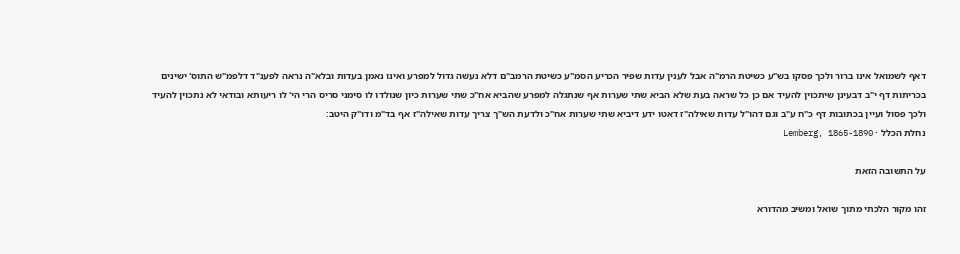דאף לשמואל אינו ברור ולכך פסקו בש"ע כשיטת הרמ"ה אבל לענין עדות שפיר הכריע הסמ"ע כשיטת הרמב"ם דלא נעשה גדול למפרע ואינו נאמן בעדות ובלא"ה נראה לפענ"ד דלפמ"ש התוס' ישינים בכריתות דף י"ב דבעינן שיתכוין להעיד אם כן כל שראה בעת שלא הביא שתי שערות אף שנתגלה למפרע שהביא אח"כ שתי שערות כיון שנולדו לו סימני סריס הרי הי' לו ריעותא ובודאי לא נתכוין להעיד ולכך פסול ועיין בכתובות דף כ"ח ע"ב וגם דהו"ל עדות שאילה"ז דאטו ידע דיביא שתי שערות אח"כ ולדעת הש"ך צריך עדות שאילה"ז אף בד"מ ודו"ק היטב:
נחלת הכלל · Lemberg, 1865-1890

על התשובה הזאת

זהו מקור הלכתי מתוך שואל ומשיב מהדורא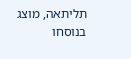תליתאה, מוצג בנוסחו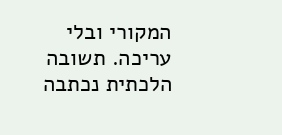המקורי ובלי עריכה. תשובה הלכתית נכתבה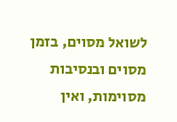לשואל מסוים, בזמן מסוים ובנסיבות מסוימות, ואין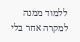ללמוד ממנה למקרה אחר בלי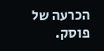הכרעה של פוסק.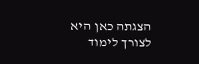הצגתה כאן היא לצורך לימוד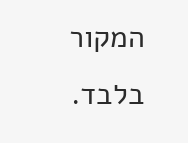המקור בלבד.